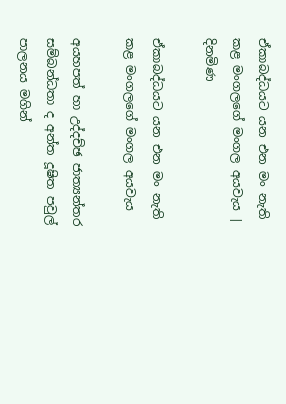ඒකාබද්ධයට යන එන මං නැති කළ මංගලගේ මංගල අයවැය | දිනමිණ

ඒකාබද්ධයට යන එන මං නැති කළ මංගලගේ මංගල අයවැය

අයහපත් හා උද්දච්ඡ ජාත්‍යන්තර සම්බන්ධතා ද අන්ත දූෂිත පවුල් පාලනය මගින්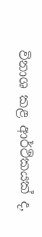විනාශ කළ ආර්ථිකයක් ද,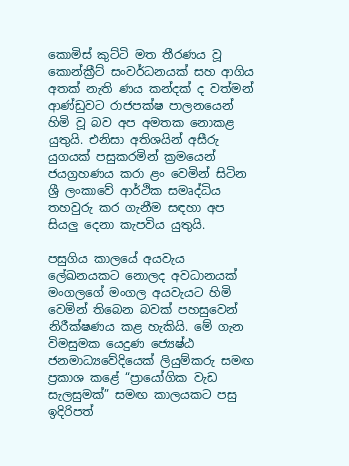කොමිස් කුට්ටි මත තීරණය වූ කොන්ක්‍රීට් සංවර්ධනයක් සහ ආගිය අතක් නැති ණය කන්දක් ද වත්මන් ආණ්ඩුවට රාජපක්ෂ පාලනයෙන් හිමි වූ බව අප අමතක නොකළ යුතුයි. එනිසා අතිශයින් අසීරු යුගයක් පසුකරමින් ක්‍රමයෙන් ජයග්‍රහණය කරා ළං වෙමින් සිටින ශ්‍රී ලංකාවේ ආර්ථික සමෘද්ධිය තහවුරු කර ගැනීම සඳහා අප සියලු දෙනා කැපවිය යුතුයි.

පසුගිය කාලයේ අයවැය ලේඛනයකට නොලද අවධානයක් මංගලගේ මංගල අයවැයට හිමි වෙමින් තිබෙන බවක් පහසුවෙන් නිරීක්ෂණය කළ හැකියි. මේ ගැන විමසුමක යෙදුණ ජ්‍යෙෂ්ඨ ජනමාධ්‍යවේදියෙක් ලියුම්කරු සමඟ ප්‍රකාශ කළේ “ප්‍රායෝගික වැඩ සැලසුමක්” සමඟ කාලයකට පසු ඉදිරිපත්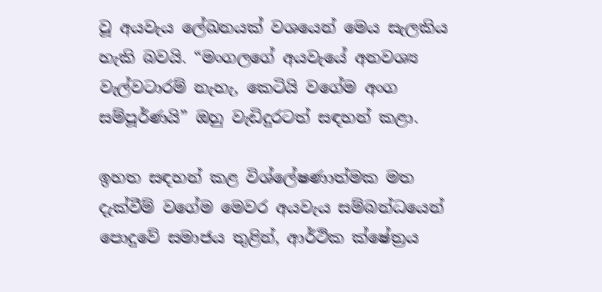වූ අයවැය ලේඛනයක් වශයෙන් මෙය සැලකිය හැකි බවයි. “මංගලගේ අයවැයේ අනවශ්‍ය වැල්වටාරම් නැහැ, කෙටියි වගේම අංග සම්පූර්ණයි” ඔහු වැඩිදුරටත් සඳහන් කළා.

ඉහත සඳහන් කළ විශ්ලේෂණාත්මක මත දැක්වීම් වගේම මෙවර අයවැය සම්බන්ධයෙන් පොදුවේ සමාජය තුළින්, ආර්ථික ක්ෂේත්‍රය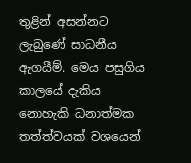තුළින් අසන්නට ලැබුණේ සාධනීය ඇගයීම්. මෙය පසුගිය කාලයේ දැකිය නොහැකි ධනාත්මක තත්ත්වයක් වශයෙන්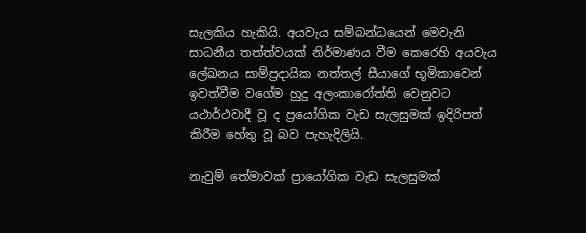සැලකිය හැකියි. අයවැය සම්බන්ධයෙන් මෙවැනි සාධනීය තත්ත්වයක් නිර්මාණය වීම කෙරෙහි අයවැය ලේඛනය සාම්ප්‍රදායික නත්තල් සීයාගේ භූමිකාවෙන් ඉවත්වීම වගේම හුදු අලංකාරෝත්ති වෙනුවට යථාර්ථවාදී වූ ද ප්‍රයෝගික වැඩ සැලසුමක් ඉදිරිපත් කිරීම හේතු වූ බව පැහැදිලියි.

නැවුම් තේමාවක් ප්‍රායෝගික වැඩ සැලසුමක්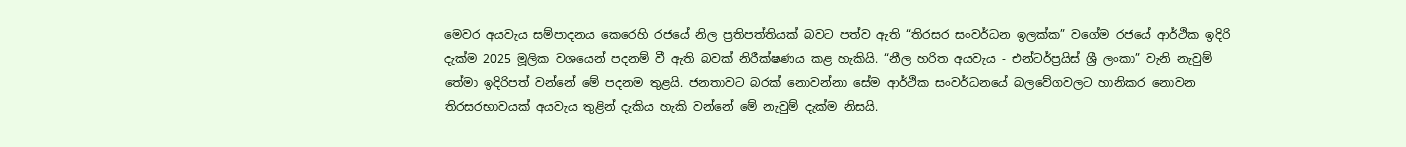මෙවර අයවැය සම්පාදනය කෙරෙහි රජයේ නිල ප්‍රතිපත්තියක් බවට පත්ව ඇති “තිරසර සංවර්ධන ඉලක්ක” වගේම රජයේ ආර්ථික ඉදිරි දැක්ම 2025 මූලික වශයෙන් පදනම් වී ඇති බවක් නිරීක්ෂණය කළ හැකියි. “නීල හරිත අයවැය - එන්ටර්ප්‍රයිස් ශ්‍රී ලංකා” වැනි නැවුම් තේමා ඉදිරිපත් වන්නේ මේ පදනම තුළයි. ජනතාවට බරක් නොවන්නා සේම ආර්ථික සංවර්ධනයේ බලවේගවලට හානිකර නොවන තිරසරභාවයක් අයවැය තුළින් දැකිය හැකි වන්නේ මේ නැවුම් දැක්ම නිසයි.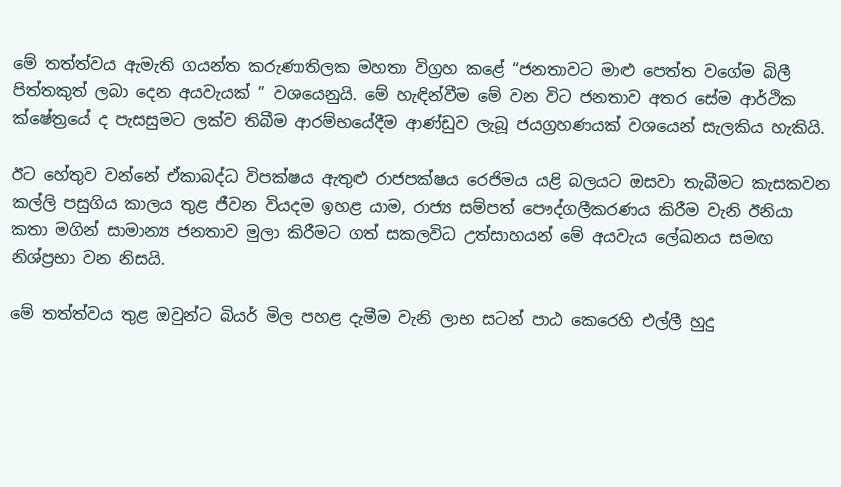මේ තත්ත්වය ඇමැති ගයන්ත කරුණාතිලක මහතා විග්‍රහ කළේ “ජනතාවට මාළු පෙත්ත වගේම බිලී පිත්තකුත් ලබා දෙන අයවැයක් ” වශයෙනුයි. මේ හැඳින්වීම මේ වන විට ජනතාව අතර සේම ආර්ථික ක්ෂේත්‍රයේ ද පැසසුමට ලක්ව තිබීම ආරම්භයේදීම ආණ්ඩුව ලැබූ ජයග්‍රහණයක් වශයෙන් සැලකිය හැකියි.

ඊට හේතුව වන්නේ ඒකාබද්ධ විපක්ෂය ඇතුළු රාජපක්ෂය රෙජිමය යළි බලයට ඔසවා තැබීමට කැසකවන කල්ලි පසුගිය කාලය තුළ ජීවන වියදම ඉහළ යාම, රාජ්‍ය සම්පත් පෞද්ගලීකරණය කිරීම වැනි ඊනියා කතා මගින් සාමාන්‍ය ජනතාව මුලා කිරීමට ගත් සකලවිධ උත්සාහයන් මේ අයවැය ලේඛනය සමඟ නිශ්ප්‍රභා වන නිසයි.

මේ තත්ත්වය තුළ ඔවුන්ට බියර් මිල පහළ දැමීම වැනි ලාභ සටන් පාඨ කෙරෙහි එල්ලී හුදු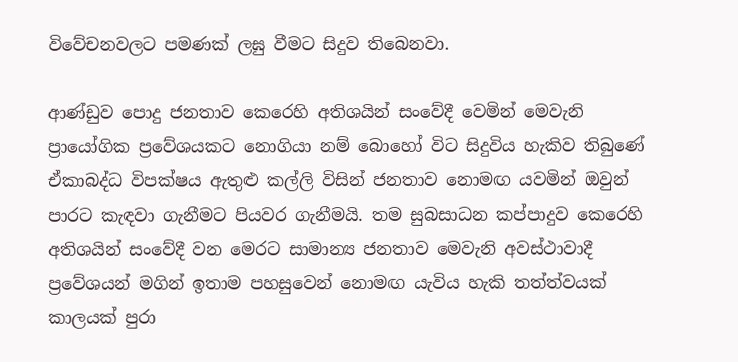විවේචනවලට පමණක් ලඝු වීමට සිදුව තිබෙනවා.

ආණ්ඩුව පොදු ජනතාව කෙරෙහි අතිශයින් සංවේදී වෙමින් මෙවැනි ප්‍රායෝගික ප්‍රවේශයකට නොගියා නම් බොහෝ විට සිදුවිය හැකිව තිබුණේ ඒකාබද්ධ විපක්ෂය ඇතුළු කල්ලි විසින් ජනතාව නොමඟ යවමින් ඔවුන් පාරට කැඳවා ගැනීමට පියවර ගැනීමයි. තම සුබසාධන කප්පාදුව කෙරෙහි අතිශයින් සංවේදී වන මෙරට සාමාන්‍ය ජනතාව මෙවැනි අවස්ථාවාදී ප්‍රවේශයන් මගින් ඉතාම පහසුවෙන් නොමඟ යැවිය හැකි තත්ත්වයක් කාලයක් පුරා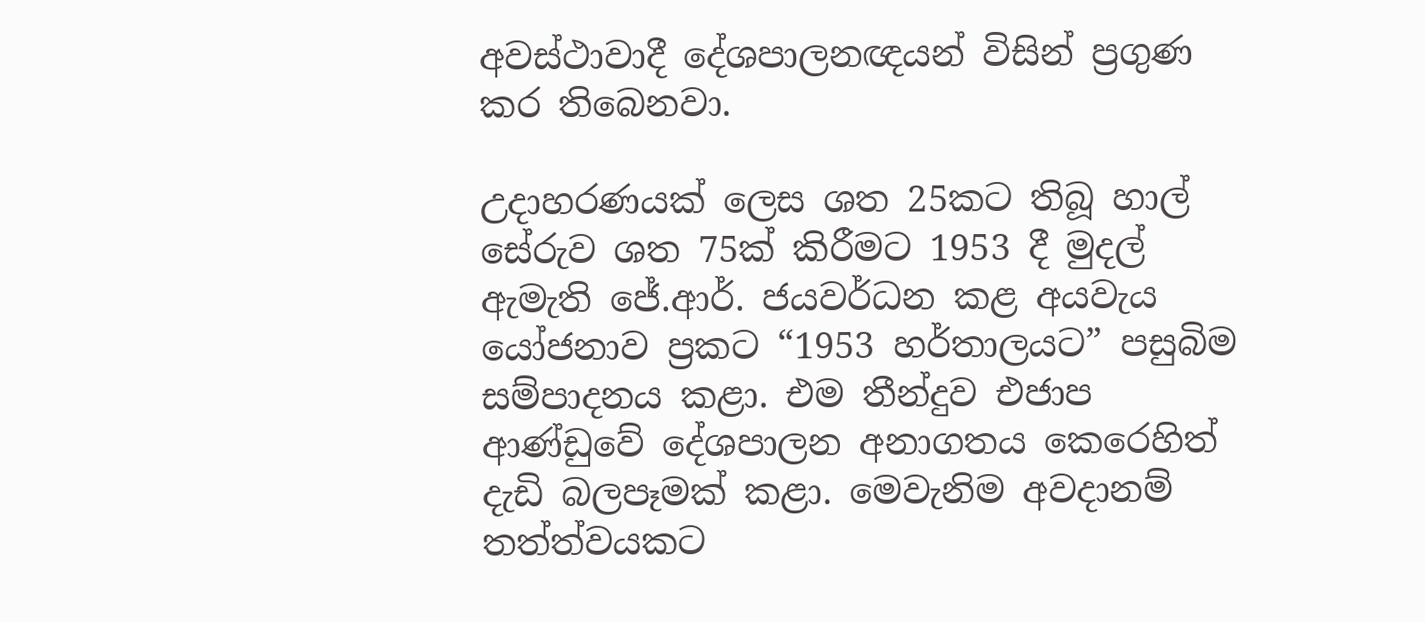අවස්ථාවාදී දේශපාලනඥයන් විසින් ප්‍රගුණ කර තිබෙනවා.

උදාහරණයක් ලෙස ශත 25කට තිබූ හාල් සේරුව ශත 75ක් කිරීමට 1953 දී මුදල් ඇමැති ජේ.ආර්. ජයවර්ධන කළ අයවැය යෝජනාව ප්‍රකට “1953 හර්තාලයට” පසුබිම සම්පාදනය කළා. එම තීන්දුව එජාප ආණ්ඩුවේ දේශපාලන අනාගතය කෙරෙහිත් දැඩි බලපෑමක් කළා. මෙවැනිම අවදානම් තත්ත්වයකට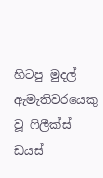හිටපු මුදල් ඇමැතිවරයෙකු වූ ෆිලීක්ස් ඩයස්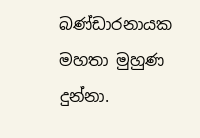බණ්ඩාරනායක මහතා මුහුණ දුන්නා.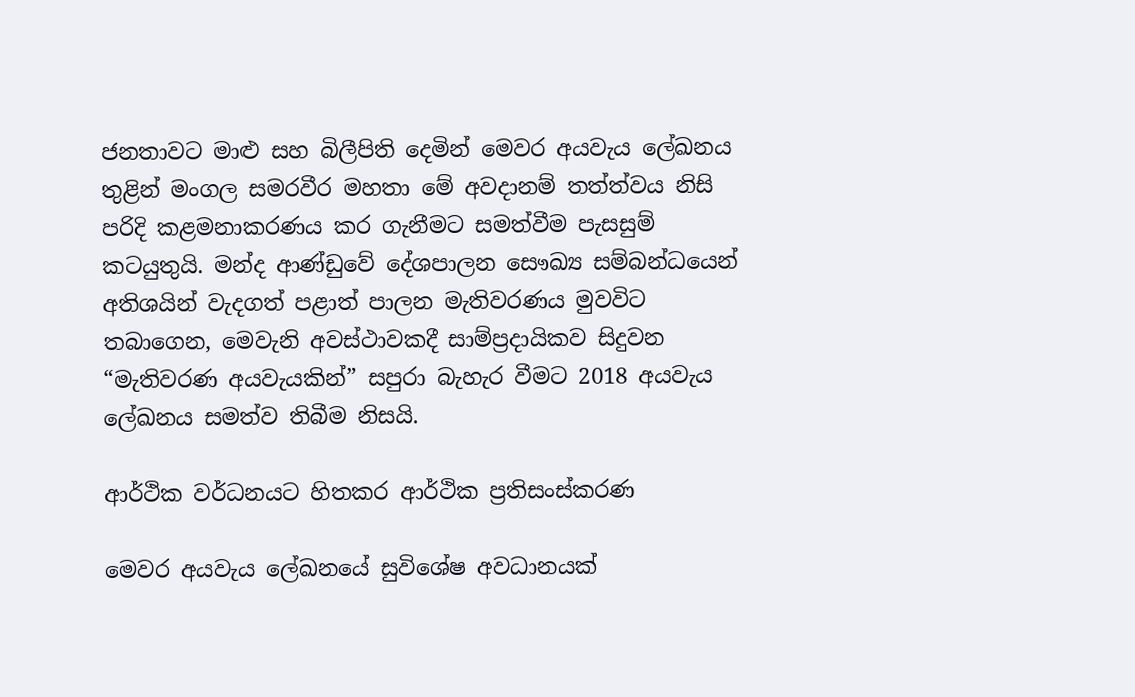ජනතාවට මාළු සහ බිලීපිති දෙමින් මෙවර අයවැය ලේඛනය තුළින් මංගල සමරවීර මහතා මේ අවදානම් තත්ත්වය නිසි පරිදි කළමනාකරණය කර ගැනීමට සමත්වීම පැසසුම් කටයුතුයි. මන්ද ආණ්ඩුවේ දේශපාලන සෞඛ්‍ය සම්බන්ධයෙන් අතිශයින් වැදගත් පළාත් පාලන මැතිවරණය මුවවිට තබාගෙන, මෙවැනි අවස්ථාවකදී සාම්ප්‍රදායිකව සිදුවන “මැතිවරණ අයවැයකින්” සපුරා බැහැර වීමට 2018 අයවැය ලේඛනය සමත්ව තිබීම නිසයි.

ආර්ථික වර්ධනයට හිතකර ආර්ථික ප්‍රතිසංස්කරණ

මෙවර අයවැය ලේඛනයේ සුවිශේෂ අවධානයක්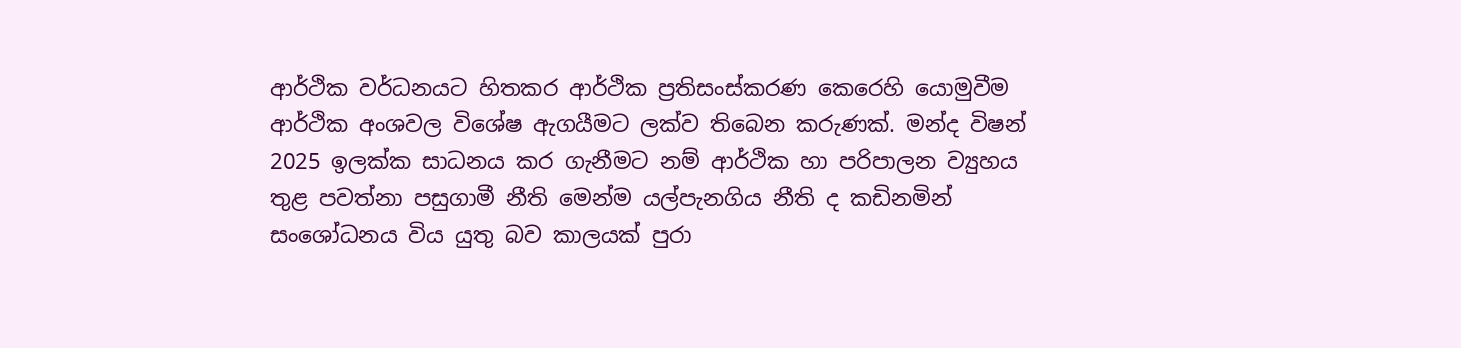ආර්ථික වර්ධනයට හිතකර ආර්ථික ප්‍රතිසංස්කරණ කෙරෙහි යොමුවීම ආර්ථික අංශවල විශේෂ ඇගයීමට ලක්ව තිබෙන කරුණක්. මන්ද විෂන් 2025 ඉලක්ක සාධනය කර ගැනීමට නම් ආර්ථික හා පරිපාලන ව්‍යුහය තුළ පවත්නා පසුගාමී නීති මෙන්ම යල්පැනගිය නීති ද කඩිනමින් සංශෝධනය විය යුතු බව කාලයක් පුරා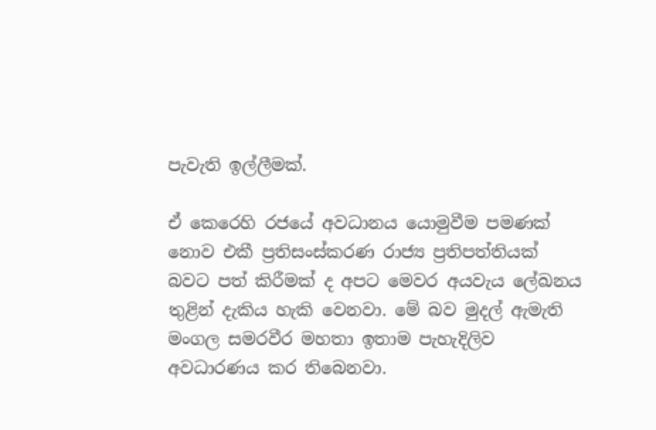පැවැති ඉල්ලීමක්.

ඒ කෙරෙහි රජයේ අවධානය යොමුවීම පමණක් නොව එකී ප්‍රතිසංස්කරණ රාජ්‍ය ප්‍රතිපත්තියක් බවට පත් කිරීමක් ද අපට මෙවර අයවැය ලේඛනය තුළින් දැකිය හැකි වෙනවා. මේ බව මුදල් ඇමැති මංගල සමරවීර මහතා ඉතාම පැහැදිලිව අවධාරණය කර තිබෙනවා.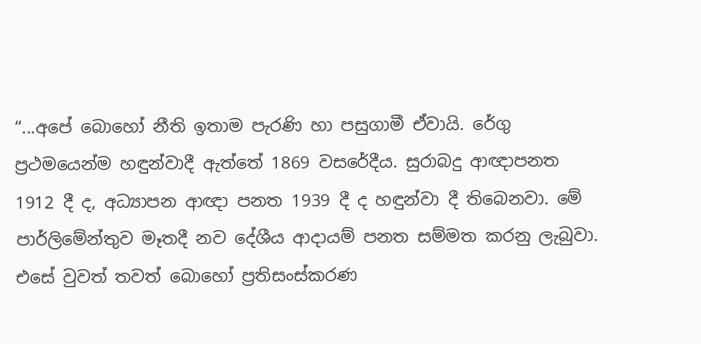“...අපේ බොහෝ නීති ඉතාම පැරණි හා පසුගාමී ඒවායි. රේගු ප්‍රථමයෙන්ම හඳුන්වාදී ඇත්තේ 1869 වසරේදීය. සුරාබදු ආඥාපනත 1912 දී ද, අධ්‍යාපන ආඥා පනත 1939 දී ද හඳුන්වා දී තිබෙනවා. මේ පාර්ලිමේන්තුව මෑතදී නව දේශීය ආදායම් පනත සම්මත කරනු ලැබුවා. එසේ වුවත් තවත් බොහෝ ප්‍රතිසංස්කරණ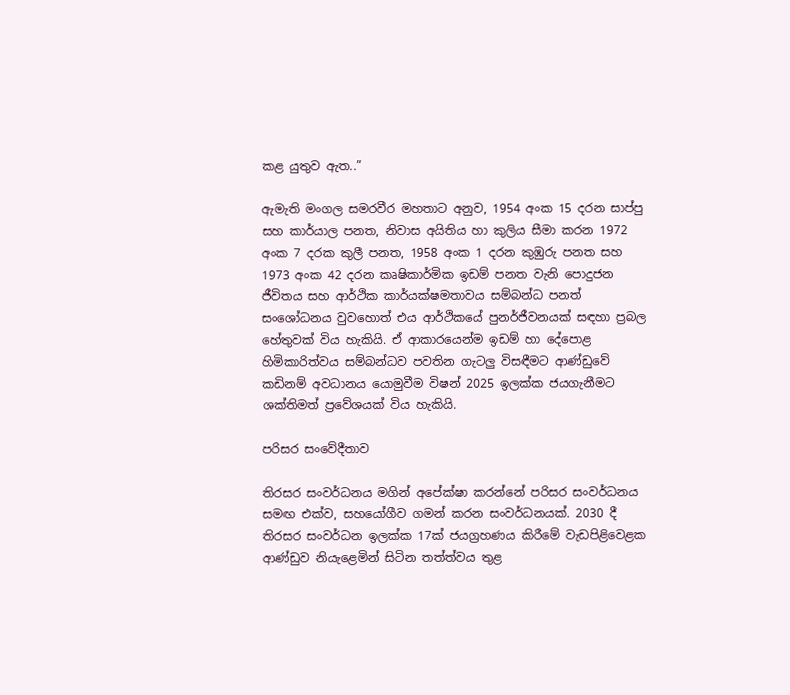කළ යුතුව ඇත..”

ඇමැති මංගල සමරවීර මහතාට අනුව, 1954 අංක 15 දරන සාප්පු සහ කාර්යාල පනත, නිවාස අයිතිය හා කුලිය සීමා කරන 1972 අංක 7 දරක කුලී පනත, 1958 අංක 1 දරන කුඹුරු පනත සහ 1973 අංක 42 දරන කෘෂිකාර්මික ඉඩම් පනත වැනි පොදුජන ජීවිතය සහ ආර්ථික කාර්යක්ෂමතාවය සම්බන්ධ පනත් සංශෝධනය වුවහොත් එය ආර්ථිකයේ පුනර්ජීවනයක් සඳහා ප්‍රබල හේතුවක් විය හැකියි. ඒ ආකාරයෙන්ම ඉඩම් හා දේපොළ හිමිකාරිත්වය සම්බන්ධව පවතින ගැටලු විසඳීමට ආණ්ඩුවේ කඩිනම් අවධානය යොමුවීම විෂන් 2025 ඉලක්ක ජයගැනීමට ශක්තිමත් ප්‍රවේශයක් විය හැකියි.

පරිසර සංවේදීතාව

තිරසර සංවර්ධනය මගින් අපේක්ෂා කරන්නේ පරිසර සංවර්ධනය සමඟ එක්ව, සහයෝගීව ගමන් කරන සංවර්ධනයක්. 2030 දී තිරසර සංවර්ධන ඉලක්ක 17ක් ජයග්‍රහණය කිරීමේ වැඩපිළිවෙළක ආණ්ඩුව නියැළෙමින් සිටින තත්ත්වය තුළ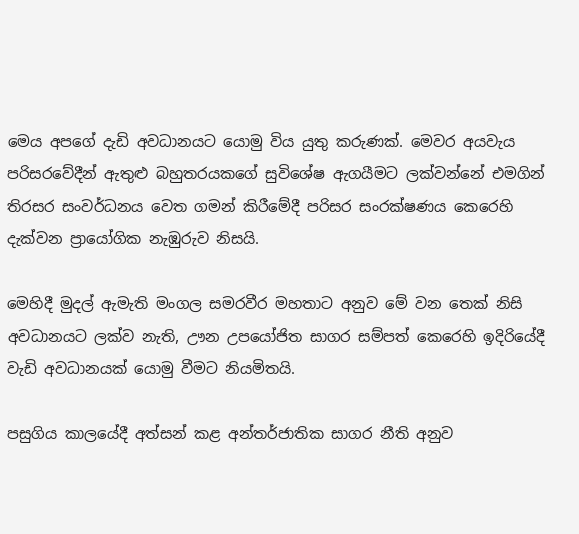මෙය අපගේ දැඩි අවධානයට යොමු විය යුතු කරුණක්. මෙවර අයවැය පරිසරවේදීන් ඇතුළු බහුතරයකගේ සුවිශේෂ ඇගයීමට ලක්වන්නේ එමගින් තිරසර සංවර්ධනය වෙත ගමන් කිරීමේදී පරිසර සංරක්ෂණය කෙරෙහි දැක්වන ප්‍රායෝගික නැඹුරුව නිසයි.

මෙහිදී මුදල් ඇමැති මංගල සමරවීර මහතාට අනුව මේ වන තෙක් නිසි අවධානයට ලක්ව නැති, ඌන උපයෝජිත සාගර සම්පත් කෙරෙහි ඉදිරියේදී වැඩි අවධානයක් යොමු වීමට නියමිතයි.

පසුගිය කාලයේදී අත්සන් කළ අන්තර්ජාතික සාගර නීති අනුව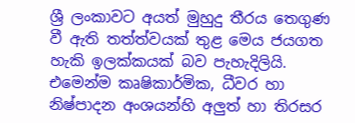ශ්‍රී ලංකාවට අයත් මුහුදු තීරය තෙගුණ වී ඇති තත්ත්වයක් තුළ මෙය ජයගත හැකි ඉලක්කයක් බව පැහැදිලියි. එමෙන්ම කෘෂිකාර්මික, ධීවර හා නිෂ්පාදන අංශයන්හි අලුත් හා තිරසර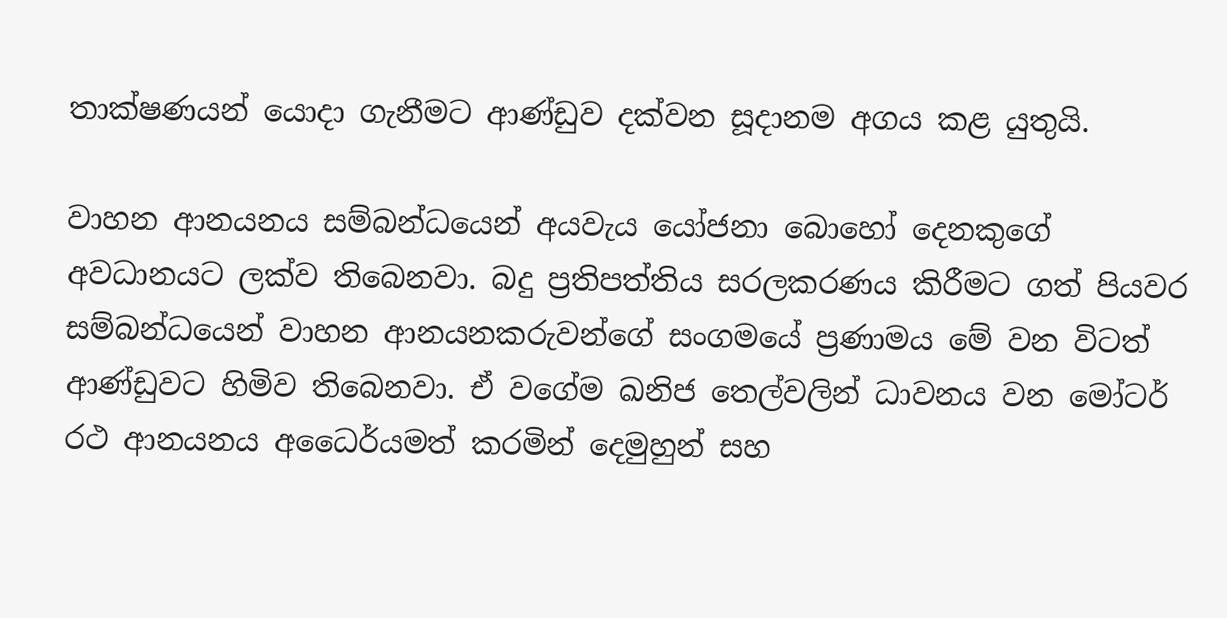තාක්ෂණයන් යොදා ගැනීමට ආණ්ඩුව දක්වන සූදානම අගය කළ යුතුයි.

වාහන ආනයනය සම්බන්ධයෙන් අයවැය යෝජනා බොහෝ දෙනකුගේ අවධානයට ලක්ව තිබෙනවා. බදු ප්‍රතිපත්තිය සරලකරණය කිරීමට ගත් පියවර සම්බන්ධයෙන් වාහන ආනයනකරුවන්ගේ සංගමයේ ප්‍රණාමය මේ වන විටත් ආණ්ඩුවට හිමිව තිබෙනවා. ඒ වගේම ඛනිජ තෙල්වලින් ධාවනය වන මෝටර් රථ ආනයනය අධෛර්යමත් කරමින් දෙමුහුන් සහ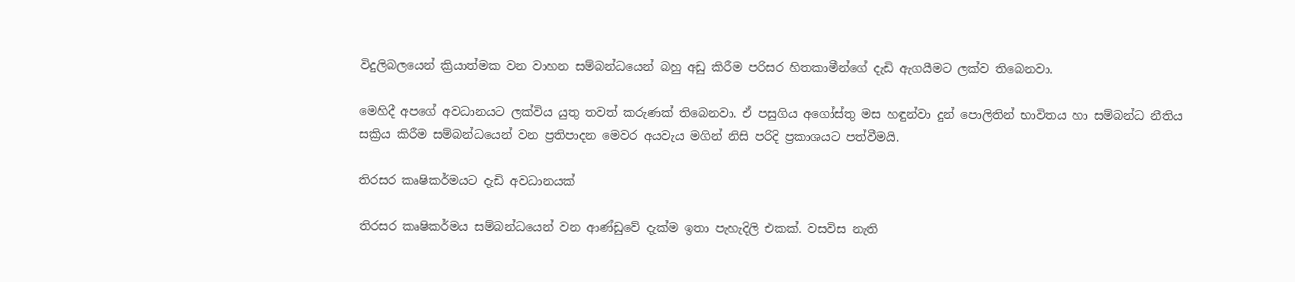විදුලිබලයෙන් ක්‍රියාත්මක වන වාහන සම්බන්ධයෙන් බහු අඩු කිරීම පරිසර හිතකාමීන්ගේ දැඩි ඇගයීමට ලක්ව තිබෙනවා.

මෙහිදී අපගේ අවධානයට ලක්විය යුතු තවත් කරුණක් තිබෙනවා. ඒ පසුගිය අගෝස්තු මස හඳුන්වා දුන් පොලිතින් භාවිතය හා සම්බන්ධ නීතිය සක්‍රිය කිරීම සම්බන්ධයෙන් වන ප්‍රතිපාදන මෙවර අයවැය මගින් නිසි පරිදි ප්‍රකාශයට පත්වීමයි.

තිරසර කෘෂිකර්මයට දැඩි අවධානයක්

තිරසර කෘෂිකර්මය සම්බන්ධයෙන් වන ආණ්ඩුවේ දැක්ම ඉතා පැහැදිලි එකක්. වසවිස නැති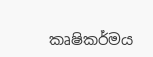කෘෂිකර්මය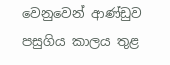වෙනුවෙන් ආණ්ඩුව පසුගිය කාලය තුළ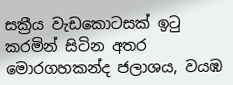සක්‍රීය වැඩකොටසක් ඉටු කරමින් සිටින අතර මොරගහකන්ද ජලාශය, වයඹ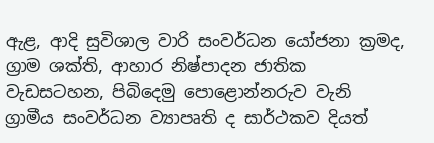ඇළ, ආදි සුවිශාල වාරි සංවර්ධන යෝජනා ක්‍රමද, ග්‍රාම ශක්ති, ආහාර නිෂ්පාදන ජාතික වැඩසටහන, පිබිදෙමු පොළොන්නරුව වැනි ග්‍රාමීය සංවර්ධන ව්‍යාපෘති ද සාර්ථකව දියත්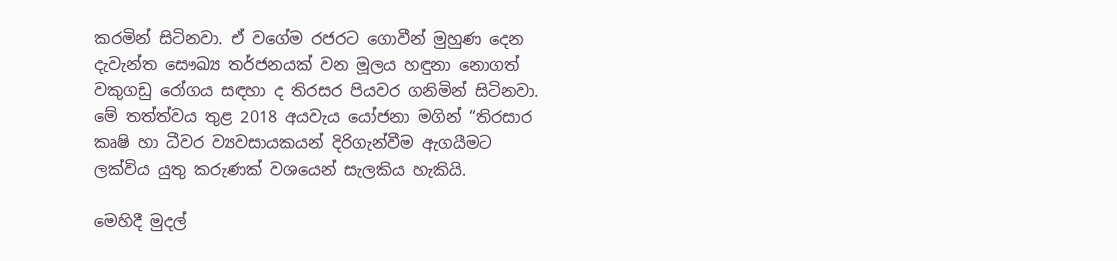කරමින් සිටිනවා. ඒ වගේම රජරට ගොවීන් මුහුණ දෙන දැවැන්ත සෞඛ්‍ය තර්ජනයක් වන මූලය හඳුනා නොගත් වකුගඩු රෝගය සඳහා ද තිරසර පියවර ගනිමින් සිටිනවා. මේ තත්ත්වය තුළ 2018 අයවැය යෝජනා මගින් “තිරසාර කෘෂි හා ධීවර ව්‍යවසායකයන් දිරිගැන්වීම ඇගයීමට ලක්විය යුතු කරුණක් වශයෙන් සැලකිය හැකියි.

මෙහිදී මුදල්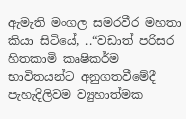ඇමැති මංගල සමරවීර මහතා කියා සිටියේ, ..“වඩාත් පරිසර හිතකාමි කෘෂිකර්ම භාවිතයන්ට අනුගතවීමේදී පැහැදිලිවම ව්‍යුහාත්මක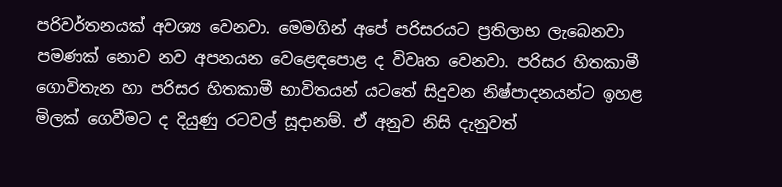පරිවර්තනයක් අවශ්‍ය වෙනවා. මෙමගින් අපේ පරිසරයට ප්‍රතිලාභ ලැබෙනවා පමණක් නොව නව අපනයන වෙළෙඳපොළ ද විවෘත වෙනවා. පරිසර හිතකාමී ගොවිතැන හා පරිසර හිතකාමී භාවිතයන් යටතේ සිදුවන නිෂ්පාදනයන්ට ඉහළ මිලක් ගෙවීමට ද දියුණු රටවල් සූදානම්. ඒ අනුව නිසි දැනුවත්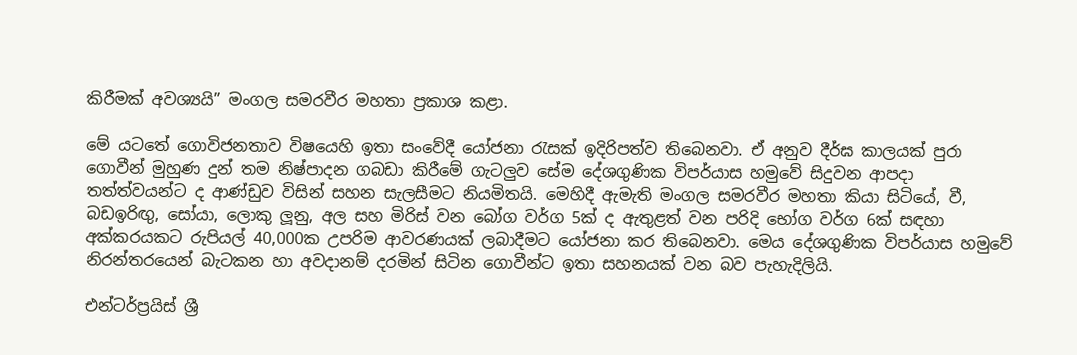කිරීමක් අවශ්‍යයි” මංගල සමරවීර මහතා ප්‍රකාශ කළා.

මේ යටතේ ගොවිජනතාව විෂයෙහි ඉතා සංවේදී යෝජනා රැසක් ඉදිරිපත්ව තිබෙනවා. ඒ අනුව දීර්ඝ කාලයක් පුරා ගොවීන් මුහුණ දුන් තම නිෂ්පාදන ගබඩා කිරීමේ ගැටලුව සේම දේශගුණික විපර්යාස හමුවේ සිදුවන ආපදා තත්ත්වයන්ට ද ආණ්ඩුව විසින් සහන සැලසීමට නියමිතයි. මෙහිදී ඇමැති මංගල සමරවීර මහතා කියා සිටියේ, වී, බඩඉරිඟු, සෝයා, ලොකු ලූනු, අල සහ මිරිස් වන බෝග වර්ග 5ක් ද ඇතුළත් වන පරිදි භෝග වර්ග 6ක් සඳහා අක්කරයකට රුපියල් 40,000ක උපරිම ආවරණයක් ලබාදීමට යෝජනා කර තිබෙනවා. මෙය දේශගුණික විපර්යාස හමුවේ නිරන්තරයෙන් බැටකන හා අවදානම් දරමින් සිටින ගොවීන්ට ඉතා සහනයක් වන බව පැහැදිලියි.

එන්ටර්ප්‍රයිස් ශ්‍රී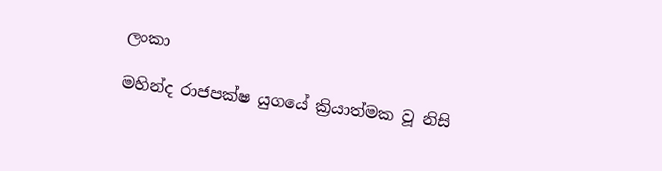ලංකා

මහින්ද රාජපක්ෂ යුගයේ ක්‍රියාත්මක වූ නිසි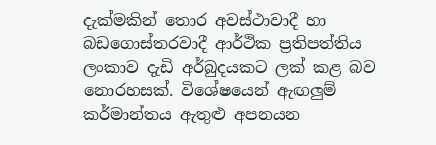දැක්මකින් තොර අවස්ථාවාදී හා බඩගොස්තරවාදී ආර්ථික ප්‍රතිපත්තිය ලංකාව දැඩි අර්බුදයකට ලක් කළ බව නොරහසක්. විශේෂයෙන් ඇඟලුම් කර්මාන්තය ඇතුළු අපනයන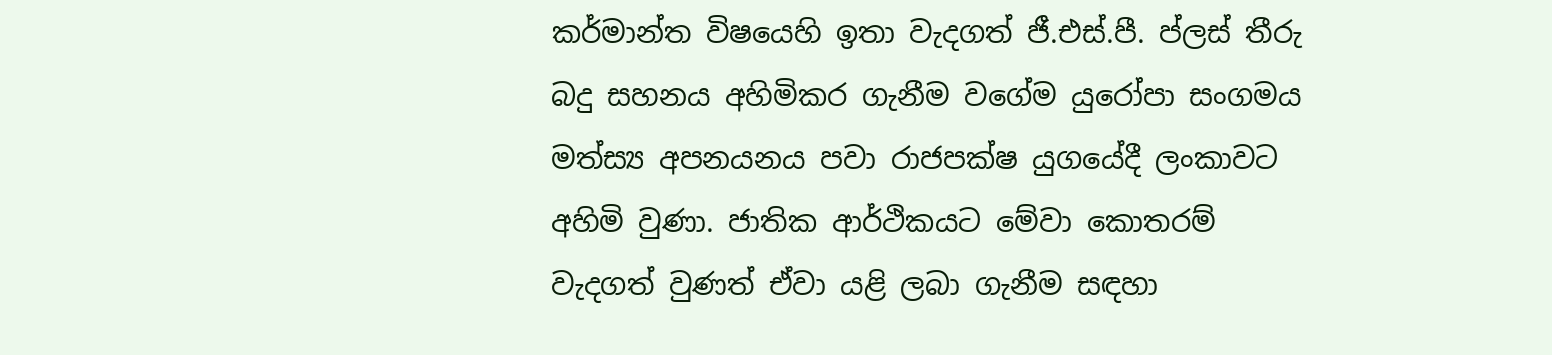කර්මාන්ත විෂයෙහි ඉතා වැදගත් ජී.එස්.පී. ප්ලස් තීරු බදු සහනය අහිමිකර ගැනීම වගේම යුරෝපා සංගමය මත්ස්‍ය අපනයනය පවා රාජපක්ෂ යුගයේදී ලංකාවට අහිමි වුණා. ජාතික ආර්ථිකයට මේවා කොතරම් වැදගත් වුණත් ඒවා යළි ලබා ගැනීම සඳහා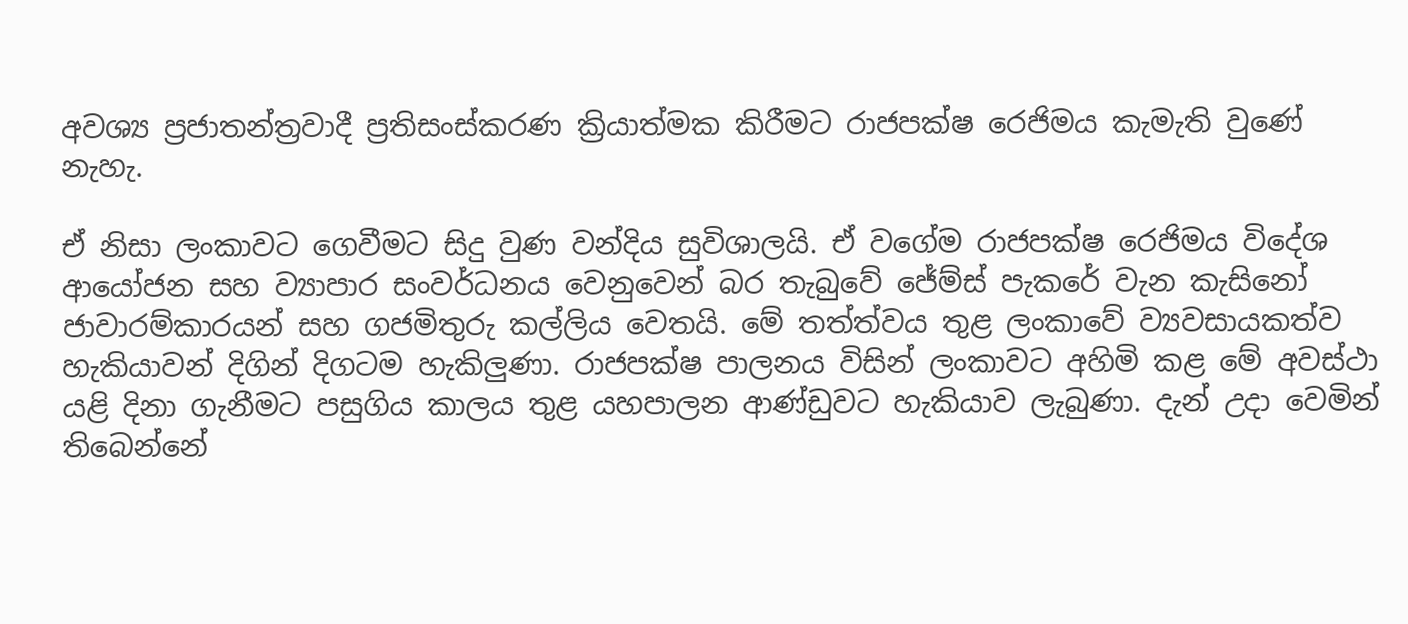අවශ්‍ය ප්‍රජාතන්ත්‍රවාදී ප්‍රතිසංස්කරණ ක්‍රියාත්මක කිරීමට රාජපක්ෂ රෙජිමය කැමැති වුණේ නැහැ.

ඒ නිසා ලංකාවට ගෙවීමට සිදු වුණ වන්දිය සුවිශාලයි. ඒ වගේම රාජපක්ෂ රෙජිමය විදේශ ආයෝජන සහ ව්‍යාපාර සංවර්ධනය වෙනුවෙන් බර තැබුවේ ජේම්ස් පැකරේ වැන කැසිනෝ ජාවාරම්කාරයන් සහ ගජමිතුරු කල්ලිය වෙතයි. මේ තත්ත්වය තුළ ලංකාවේ ව්‍යවසායකත්ව හැකියාවන් දිගින් දිගටම හැකිලුණා. රාජපක්ෂ පාලනය විසින් ලංකාවට අහිමි කළ මේ අවස්ථා යළි දිනා ගැනීමට පසුගිය කාලය තුළ යහපාලන ආණ්ඩුවට හැකියාව ලැබුණා. දැන් උදා වෙමින් තිබෙන්නේ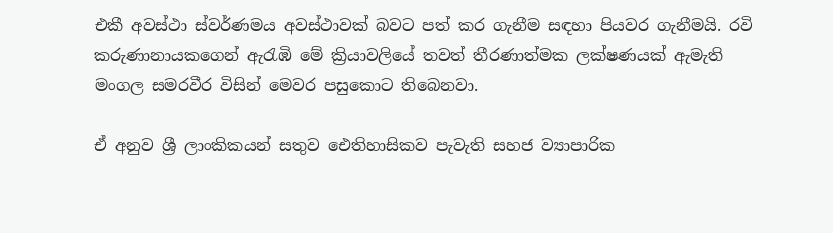එකී අවස්ථා ස්වර්ණමය අවස්ථාවක් බවට පත් කර ගැනීම සඳහා පියවර ගැනීමයි. රවි කරුණානායකගෙන් ඇරැඹි මේ ක්‍රියාවලියේ තවත් තීරණාත්මක ලක්ෂණයක් ඇමැති මංගල සමරවීර විසින් මෙවර පසුකොට තිබෙනවා.

ඒ අනුව ශ්‍රී ලාංකිකයන් සතුව ඓතිහාසිකව පැවැති සහජ ව්‍යාපාරික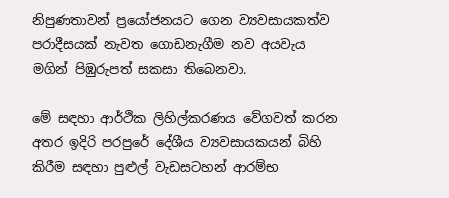නිපුණතාවන් ප්‍රයෝජනයට ගෙන ව්‍යවසායකත්ව පරාදීසයක් නැවත ගොඩනැගීම නව අයවැය මගින් පිඹුරුපත් සකසා තිබෙනවා.

මේ සඳහා ආර්ථික ලිහිල්කරණය වේගවත් කරන අතර ඉදිරි පරපුරේ දේශීය ව්‍යවසායකයන් බිහි කිරීම සඳහා පුළුල් වැඩසටහන් ආරම්භ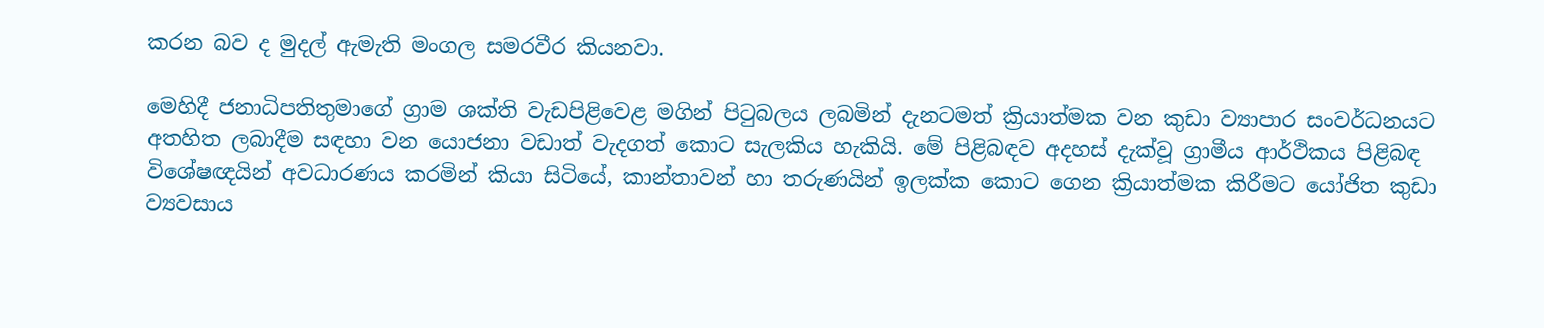කරන බව ද මුදල් ඇමැති මංගල සමරවීර කියනවා.

මෙහිදී ජනාධිපතිතුමාගේ ග්‍රාම ශක්ති වැඩපිළිවෙළ මගින් පිටුබලය ලබමින් දැනටමත් ක්‍රියාත්මක වන කුඩා ව්‍යාපාර සංවර්ධනයට අතහිත ලබාදීම සඳහා වන යොජනා වඩාත් වැදගත් කොට සැලකිය හැකියි. මේ පිළිබඳව අදහස් දැක්වූ ග්‍රාමීය ආර්ථිකය පිළිබඳ විශේෂඥයින් අවධාරණය කරමින් කියා සිටියේ, කාන්තාවන් හා තරුණයින් ඉලක්ක කොට ගෙන ක්‍රියාත්මක කිරීමට යෝජිත කුඩා ව්‍යවසාය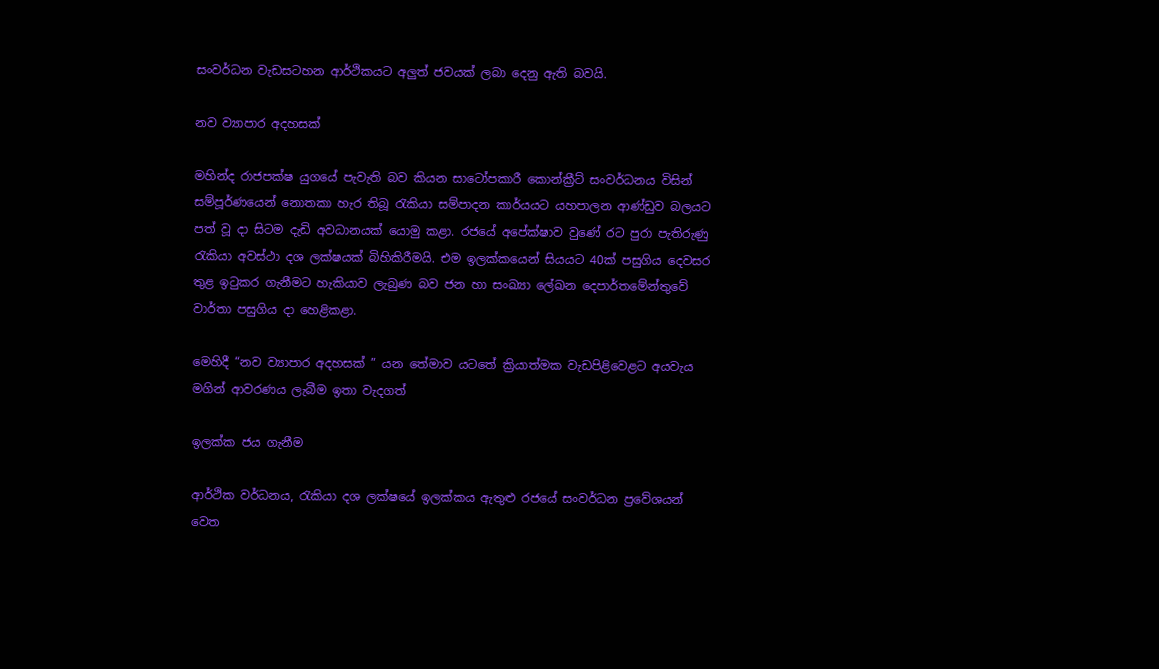සංවර්ධන වැඩසටහන ආර්ථිකයට අලුත් ජවයක් ලබා දෙනු ඇති බවයි.

නව ව්‍යාපාර අදහසක්

මහින්ද රාජපක්ෂ යුගයේ පැවැති බව කියන සාටෝපකාරී කොන්ක්‍රීට් සංවර්ධනය විසින් සම්පූර්ණයෙන් නොතකා හැර තිබූ රැකියා සම්පාදන කාර්යයට යහපාලන ආණ්ඩුව බලයට පත් වූ දා සිටම දැඩි අවධානයක් යොමු කළා. රජයේ අපේක්ෂාව වුණේ රට පුරා පැතිරුණු රැකියා අවස්ථා දශ ලක්ෂයක් බිහිකිරීමයි. එම ඉලක්කයෙන් සියයට 40ක් පසුගිය දෙවසර තුළ ඉටුකර ගැනීමට හැකියාව ලැබුණ බව ජන හා සංඛ්‍යා ලේඛන දෙපාර්තමේන්තුවේ වාර්තා පසුගිය දා හෙළිකළා.

මෙහිදී “නව ව්‍යාපාර අදහසක් ” යන තේමාව යටතේ ක්‍රියාත්මක වැඩපිළිවෙළට අයවැය මගින් ආවරණය ලැබීම ඉතා වැදගත්

ඉලක්ක ජය ගැනීම

ආර්ථික වර්ධනය, රැකියා දශ ලක්ෂයේ ඉලක්කය ඇතුළු රජයේ සංවර්ධන ප්‍රවේශයන් වෙත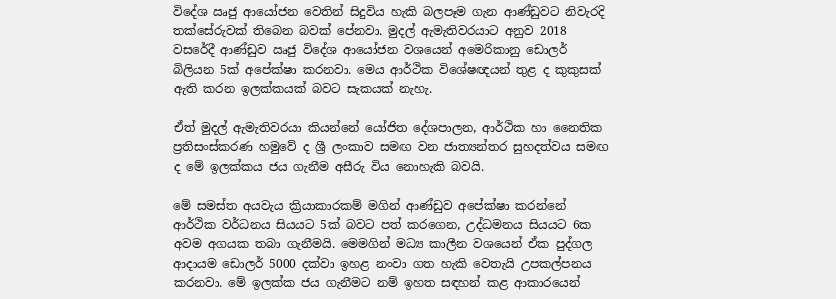විදේශ ඍජු ආයෝජන වෙතින් සිදුවිය හැකි බලපෑම ගැන ආණ්ඩුවට නිවැරදි තක්සේරුවක් තිබෙන බවක් පේනවා. මුදල් ඇමැතිවරයාට අනුව 2018 වසරේදී ආණ්ඩුව ඍජු විදේශ ආයෝජන වශයෙන් අමෙරිකානු ඩොලර් බිලියන 5ක් අපේක්ෂා කරනවා. මෙය ආර්ථික විශේෂඥයන් තුළ ද කුකුසක් ඇති කරන ඉලක්කයක් බවට සැකයක් නැහැ.

ඒත් මුදල් ඇමැතිවරයා කියන්නේ යෝජිත දේශපාලන, ආර්ථික හා නෛතික ප්‍රතිසංස්කරණ හමුවේ ද ශ්‍රී ලංකාව සමඟ වන ජාත්‍යන්තර සුහදත්වය සමඟ ද මේ ඉලක්කය ජය ගැනීම අසීරු විය නොහැකි බවයි.

මේ සමස්ත අයවැය ක්‍රියාකාරකම් මගින් ආණ්ඩුව අපේක්ෂා කරන්නේ ආර්ථික වර්ධනය සියයට 5ක් බවට පත් කරගෙන, උද්ධමනය සියයට 6ක අවම අගයක තබා ගැනීමයි. මෙමගින් මධ්‍ය කාලීන වශයෙන් ඒක පුද්ගල ආදායම ඩොලර් 5000 දක්වා ඉහළ නංවා ගත හැකි වෙතැයි උපකල්පනය කරනවා. මේ ඉලක්ක ජය ගැනීමට නම් ඉහත සඳහන් කළ ආකාරයෙන්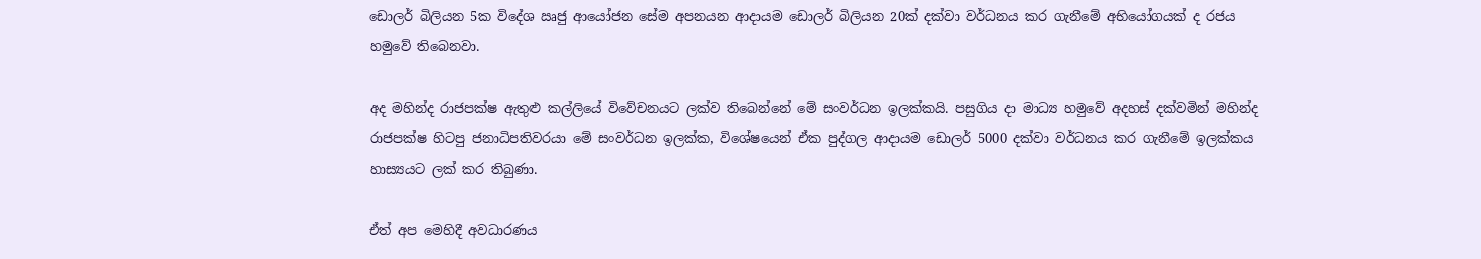ඩොලර් බිලියන 5ක විදේශ ඍජු ආයෝජන සේම අපනයන ආදායම ඩොලර් බිලියන 20ක් දක්වා වර්ධනය කර ගැනීමේ අභියෝගයක් ද රජය හමුවේ තිබෙනවා.

අද මහින්ද රාජපක්ෂ ඇතුළු කල්ලියේ විවේචනයට ලක්ව තිබෙන්නේ මේ සංවර්ධන ඉලක්කයි. පසුගිය දා මාධ්‍ය හමුවේ අදහස් දක්වමින් මහින්ද රාජපක්ෂ හිටපු ජනාධිපතිවරයා මේ සංවර්ධන ඉලක්ක, විශේෂයෙන් ඒක පුද්ගල ආදායම ඩොලර් 5000 දක්වා වර්ධනය කර ගැනීමේ ඉලක්කය හාස්‍යයට ලක් කර තිබුණා.

ඒත් අප මෙහිදී අවධාරණය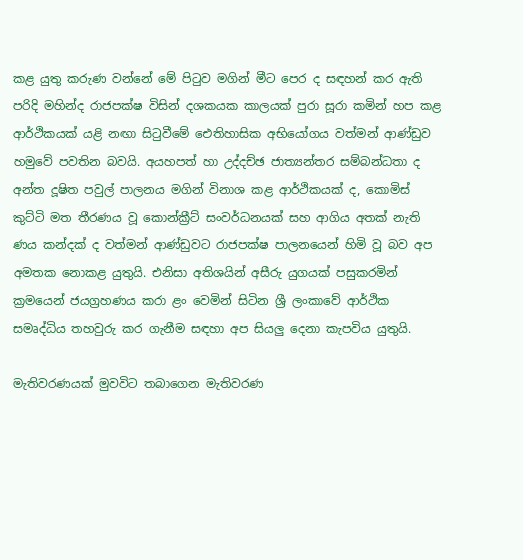කළ යුතු කරුණ වන්නේ මේ පිටුව මගින් මීට පෙර ද සඳහන් කර ඇති පරිදි මහින්ද රාජපක්ෂ විසින් දශකයක කාලයක් පුරා සූරා කමින් හප කළ ආර්ථිකයක් යළි නඟා සිටුවීමේ ඓතිහාසික අභියෝගය වත්මන් ආණ්ඩුව හමුවේ පවතින බවයි. අයහපත් හා උද්දච්ඡ ජාත්‍යන්තර සම්බන්ධතා ද අන්ත දූෂිත පවුල් පාලනය මගින් විනාශ කළ ආර්ථිකයක් ද, කොමිස් කුට්ටි මත තීරණය වූ කොන්ක්‍රීට් සංවර්ධනයක් සහ ආගිය අතක් නැති ණය කන්දක් ද වත්මන් ආණ්ඩුවට රාජපක්ෂ පාලනයෙන් හිමි වූ බව අප අමතක නොකළ යුතුයි. එනිසා අතිශයින් අසීරු යුගයක් පසුකරමින් ක්‍රමයෙන් ජයග්‍රහණය කරා ළං වෙමින් සිටින ශ්‍රී ලංකාවේ ආර්ථික සමෘද්ධිය තහවුරු කර ගැනීම සඳහා අප සියලු දෙනා කැපවිය යුතුයි.

මැතිවරණයක් මුවවිට තබාගෙන මැතිවරණ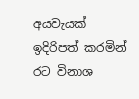අයවැයක් ඉදිරිපත් කරමින් රට විනාශ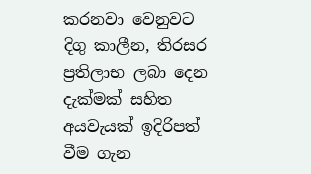කරනවා වෙනුවට දිගු කාලීන, තිරසර ප්‍රතිලාභ ලබා දෙන දැක්මක් සහිත අයවැයක් ඉදිරිපත් වීම ගැන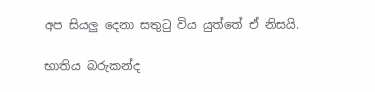අප සියලු දෙනා සතුටු විය යුත්තේ ඒ නිසයි.

භාතිය බරුකන්ද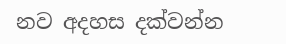නව අදහස දක්වන්න